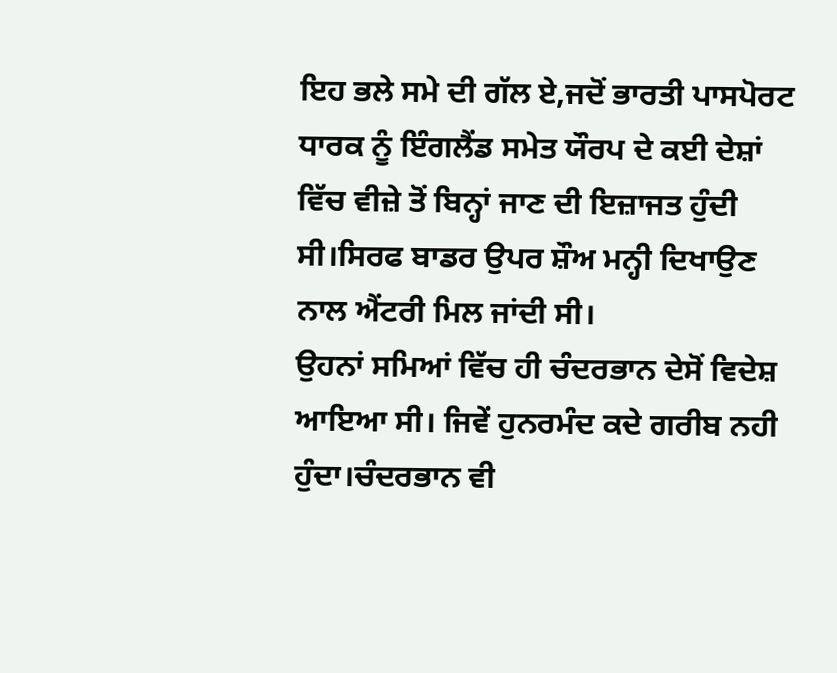ਇਹ ਭਲੇ ਸਮੇ ਦੀ ਗੱਲ ਏ,ਜਦੋਂ ਭਾਰਤੀ ਪਾਸਪੋਰਟ ਧਾਰਕ ਨੂੰ ਇੰਗਲੈਂਡ ਸਮੇਤ ਯੌਰਪ ਦੇ ਕਈ ਦੇਸ਼ਾਂ ਵਿੱਚ ਵੀਜ਼ੇ ਤੋਂ ਬਿਨ੍ਹਾਂ ਜਾਣ ਦੀ ਇਜ਼ਾਜਤ ਹੁੰਦੀ ਸੀ।ਸਿਰਫ ਬਾਡਰ ਉਪਰ ਸ਼ੌਅ ਮਨ੍ਹੀ ਦਿਖਾਉਣ ਨਾਲ ਐਂਟਰੀ ਮਿਲ ਜਾਂਦੀ ਸੀ।
ਉਹਨਾਂ ਸਮਿਆਂ ਵਿੱਚ ਹੀ ਚੰਦਰਭਾਨ ਦੇਸੋਂ ਵਿਦੇਸ਼ ਆਇਆ ਸੀ। ਜਿਵੇਂ ਹੁਨਰਮੰਦ ਕਦੇ ਗਰੀਬ ਨਹੀ ਹੁੰਦਾ।ਚੰਦਰਭਾਨ ਵੀ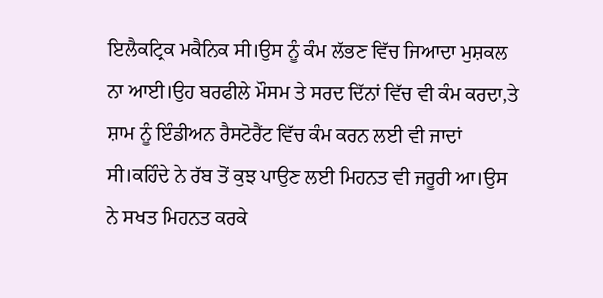ਇਲੈਕਟ੍ਰਿਕ ਮਕੈਨਿਕ ਸੀ।ਉਸ ਨੂੰ ਕੰਮ ਲੱਭਣ ਵਿੱਚ ਜਿਆਦਾ ਮੁਸ਼ਕਲ ਨਾ ਆਈ।ਉਹ ਬਰਫੀਲੇ ਮੌਸਮ ਤੇ ਸਰਦ ਦਿੱਨਾਂ ਵਿੱਚ ਵੀ ਕੰਮ ਕਰਦਾ,ਤੇ ਸ਼ਾਮ ਨੂੰ ਇੰਡੀਅਨ ਰੈਸਟੋਰੈਂਟ ਵਿੱਚ ਕੰਮ ਕਰਨ ਲਈ ਵੀ ਜਾਦਾਂ ਸੀ।ਕਹਿੰਦੇ ਨੇ ਰੱਬ ਤੋਂ ਕੁਝ ਪਾਉਣ ਲਈ ਮਿਹਨਤ ਵੀ ਜਰੂਰੀ ਆ।ਉਸ ਨੇ ਸਖਤ ਮਿਹਨਤ ਕਰਕੇ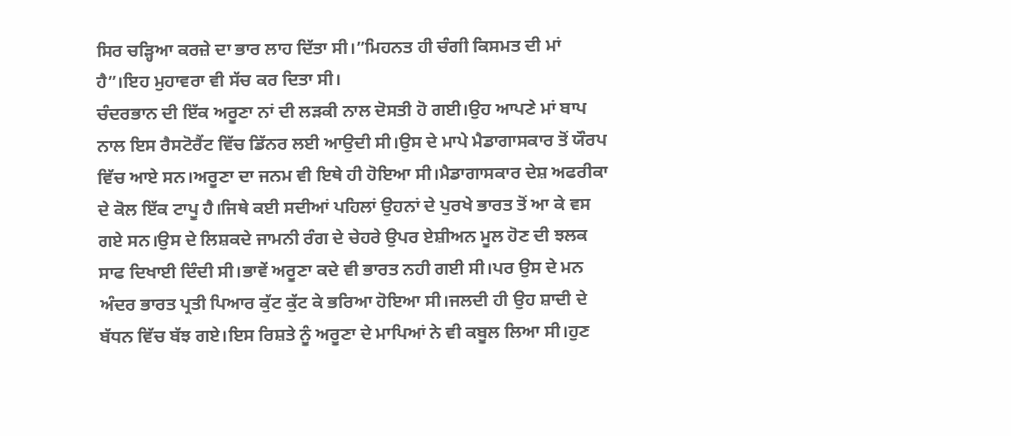ਸਿਰ ਚੜ੍ਹਿਆ ਕਰਜ਼ੇ ਦਾ ਭਾਰ ਲਾਹ ਦਿੱਤਾ ਸੀ।”ਮਿਹਨਤ ਹੀ ਚੰਗੀ ਕਿਸਮਤ ਦੀ ਮਾਂ ਹੈ”।ਇਹ ਮੁਹਾਵਰਾ ਵੀ ਸੱਚ ਕਰ ਦਿਤਾ ਸੀ।
ਚੰਦਰਭਾਨ ਦੀ ਇੱਕ ਅਰੂਣਾ ਨਾਂ ਦੀ ਲੜਕੀ ਨਾਲ ਦੋਸਤੀ ਹੋ ਗਈ।ਉਹ ਆਪਣੇ ਮਾਂ ਬਾਪ ਨਾਲ ਇਸ ਰੈਸਟੋਰੈਂਟ ਵਿੱਚ ਡਿੱਨਰ ਲਈ ਆਉਦੀ ਸੀ।ਉਸ ਦੇ ਮਾਪੇ ਮੈਡਾਗਾਸਕਾਰ ਤੋਂ ਯੌਰਪ ਵਿੱਚ ਆਏ ਸਨ।ਅਰੂਣਾ ਦਾ ਜਨਮ ਵੀ ਇਥੇ ਹੀ ਹੋਇਆ ਸੀ।ਮੈਡਾਗਾਸਕਾਰ ਦੇਸ਼ ਅਫਰੀਕਾ ਦੇ ਕੋਲ ਇੱਕ ਟਾਪੂ ਹੈ।ਜਿਥੇ ਕਈ ਸਦੀਆਂ ਪਹਿਲਾਂ ਉਹਨਾਂ ਦੇ ਪੁਰਖੇ ਭਾਰਤ ਤੋਂ ਆ ਕੇ ਵਸ ਗਏ ਸਨ।ਉਸ ਦੇ ਲਿਸ਼ਕਦੇ ਜਾਮਨੀ ਰੰਗ ਦੇ ਚੇਹਰੇ ਉਪਰ ਏਸ਼ੀਅਨ ਮੂਲ ਹੋਣ ਦੀ ਝਲਕ ਸਾਫ ਦਿਖਾਈ ਦਿੰਦੀ ਸੀ।ਭਾਵੇਂ ਅਰੂਣਾ ਕਦੇ ਵੀ ਭਾਰਤ ਨਹੀ ਗਈ ਸੀ।ਪਰ ਉਸ ਦੇ ਮਨ ਅੰਦਰ ਭਾਰਤ ਪ੍ਰਤੀ ਪਿਆਰ ਕੁੱਟ ਕੁੱਟ ਕੇ ਭਰਿਆ ਹੋਇਆ ਸੀ।ਜਲਦੀ ਹੀ ਉਹ ਸ਼ਾਦੀ ਦੇ ਬੱਧਨ ਵਿੱਚ ਬੱਝ ਗਏ।ਇਸ ਰਿਸ਼ਤੇ ਨੂੰ ਅਰੂਣਾ ਦੇ ਮਾਪਿਆਂ ਨੇ ਵੀ ਕਬੂਲ ਲਿਆ ਸੀ।ਹੁਣ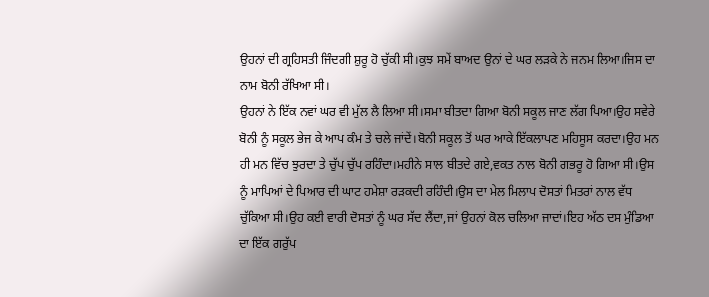ਉਹਨਾਂ ਦੀ ਗ੍ਰਹਿਸਤੀ ਜਿੰਦਗੀ ਸ਼ੁਰੂ ਹੋ ਚੁੱਕੀ ਸੀ।ਕੁਝ ਸਮੇਂ ਬਾਅਦ ਉਨਾਂ ਦੇ ਘਰ ਲੜਕੇ ਨੇ ਜਨਮ ਲਿਆ।ਜਿਸ ਦਾ ਨਾਮ ਬੋਨੀ ਰੱਖਿਆ ਸੀ।
ਉਹਨਾਂ ਨੇ ਇੱਕ ਨਵਾਂ ਘਰ ਵੀ ਮੁੱਲ ਲੈ ਲਿਆ ਸੀ।ਸਮਾ ਬੀਤਦਾ ਗਿਆ ਬੋਨੀ ਸਕੂਲ ਜਾਣ ਲੱਗ ਪਿਆ।ਉਹ ਸਵੇਰੇ ਬੋਨੀ ਨੂੰ ਸਕੂਲ ਭੇਜ ਕੇ ਆਪ ਕੰਮ ਤੇ ਚਲੇ ਜਾਂਦੇਂ।ਬੋਨੀ ਸਕੂਲ ਤੋਂ ਘਰ ਆਕੇ ਇੱਕਲਾਪਣ ਮਹਿਸੂਸ ਕਰਦਾ।ਉਹ ਮਨ ਹੀ ਮਨ ਵਿੱਚ ਝੁਰਦਾ ਤੇ ਚੁੱਪ ਚੁੱਪ ਰਹਿੰਦਾ।ਮਹੀਨੇ ਸਾਲ ਬੀਤਦੇ ਗਏ,ਵਕਤ ਨਾਲ ਬੋਨੀ ਗਭਰੂ ਹੋ ਗਿਆ ਸੀ।ਉਸ ਨੂੰ ਮਾਪਿਆਂ ਦੇ ਪਿਆਰ ਦੀ ਘਾਟ ਹਮੇਸ਼ਾ ਰੜਕਦੀ ਰਹਿੰਦੀ।ਉਸ ਦਾ ਮੇਲ ਮਿਲਾਪ ਦੋਸਤਾਂ ਮਿਤਰਾਂ ਨਾਲ ਵੱਧ ਚੁੱਕਿਆ ਸੀ।ਉਹ ਕਈ ਵਾਰੀ ਦੋਸਤਾਂ ਨੂੰ ਘਰ ਸੱਦ ਲੈਂਦਾ,ਜਾਂ ਉਹਨਾਂ ਕੋਲ ਚਲਿਆ ਜਾਦਾਂ।ਇਹ ਅੱਠ ਦਸ ਮੁੰਡਿਆ ਦਾ ਇੱਕ ਗਰੁੱਪ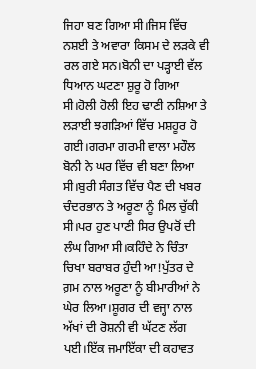ਜਿਹਾ ਬਣ ਗਿਆ ਸੀ।ਜਿਸ ਵਿੱਚ ਨਸ਼ਈ ਤੇ ਅਵਾਰਾ ਕਿਸਮ ਦੇ ਲੜਕੇ ਵੀ ਰਲ ਗਏ ਸਨ।ਬੋਨੀ ਦਾ ਪੜ੍ਹਾਈ ਵੱਲ ਧਿਆਨ ਘਟਣਾ ਸ਼ੁਰੂ ਹੋ ਗਿਆ ਸੀ।ਹੋਲੀ ਹੋਲੀ ਇਹ ਢਾਣੀ ਨਸ਼ਿਆ ਤੇ ਲੜਾਈ ਝਗੜਿਆਂ ਵਿੱਚ ਮਸ਼ਹੂਰ ਹੋ ਗਈ।ਗਰਮਾ ਗਰਮੀ ਵਾਲਾ ਮਹੌਲ ਬੋਨੀ ਨੇ ਘਰ ਵਿੱਚ ਵੀ ਬਣਾ ਲਿਆ ਸੀ।ਬੁਰੀ ਸੰਗਤ ਵਿੱਚ ਪੈਣ ਦੀ ਖਬਰ ਚੰਦਰਭਾਨ ਤੇ ਅਰੂਣਾ ਨੂੰ ਮਿਲ ਚੁੱਕੀ ਸੀ।ਪਰ ਹੁਣ ਪਾਣੀ ਸਿਰ ਉਪਰੋਂ ਦੀ ਲੰਘ ਗਿਆ ਸੀ।ਕਹਿੰਦੇ ਨੇ ਚਿੰਤਾ ਚਿਖਾ ਬਰਾਬਰ ਹੁੰਦੀ ਆ!ਪੁੱਤਰ ਦੇ ਗ਼ਮ ਨਾਲ ਅਰੂਣਾ ਨੂੰ ਬੀਮਾਰੀਆਂ ਨੇ ਘੇਰ ਲਿਆ।ਸ਼ੂਗਰ ਦੀ ਵਜ੍ਹਾ ਨਾਲ ਅੱਖਾਂ ਦੀ ਰੋਸ਼ਨੀ ਵੀ ਘੱਟਣ ਲੱਗ ਪਈ।ਇੱਕ ਜਮਾਇੱਕਾ ਦੀ ਕਹਾਵਤ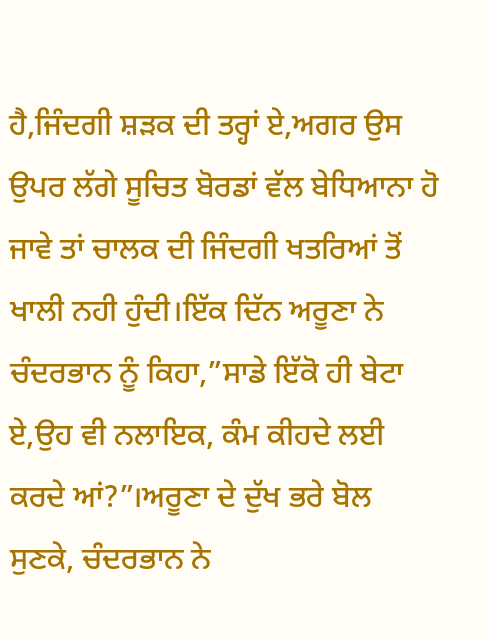ਹੈ,ਜਿੰਦਗੀ ਸ਼ੜਕ ਦੀ ਤਰ੍ਹਾਂ ਏ,ਅਗਰ ਉਸ ਉਪਰ ਲੱਗੇ ਸੂਚਿਤ ਬੋਰਡਾਂ ਵੱਲ ਬੇਧਿਆਨਾ ਹੋ ਜਾਵੇ ਤਾਂ ਚਾਲਕ ਦੀ ਜਿੰਦਗੀ ਖਤਰਿਆਂ ਤੋਂ ਖਾਲੀ ਨਹੀ ਹੁੰਦੀ।ਇੱਕ ਦਿੱਨ ਅਰੂਣਾ ਨੇ ਚੰਦਰਭਾਨ ਨੂੰ ਕਿਹਾ,”ਸਾਡੇ ਇੱਕੋ ਹੀ ਬੇਟਾ ਏ,ਉਹ ਵੀ ਨਲਾਇਕ, ਕੰਮ ਕੀਹਦੇ ਲਈ ਕਰਦੇ ਆਂ?”।ਅਰੂਣਾ ਦੇ ਦੁੱਖ ਭਰੇ ਬੋਲ ਸੁਣਕੇ, ਚੰਦਰਭਾਨ ਨੇ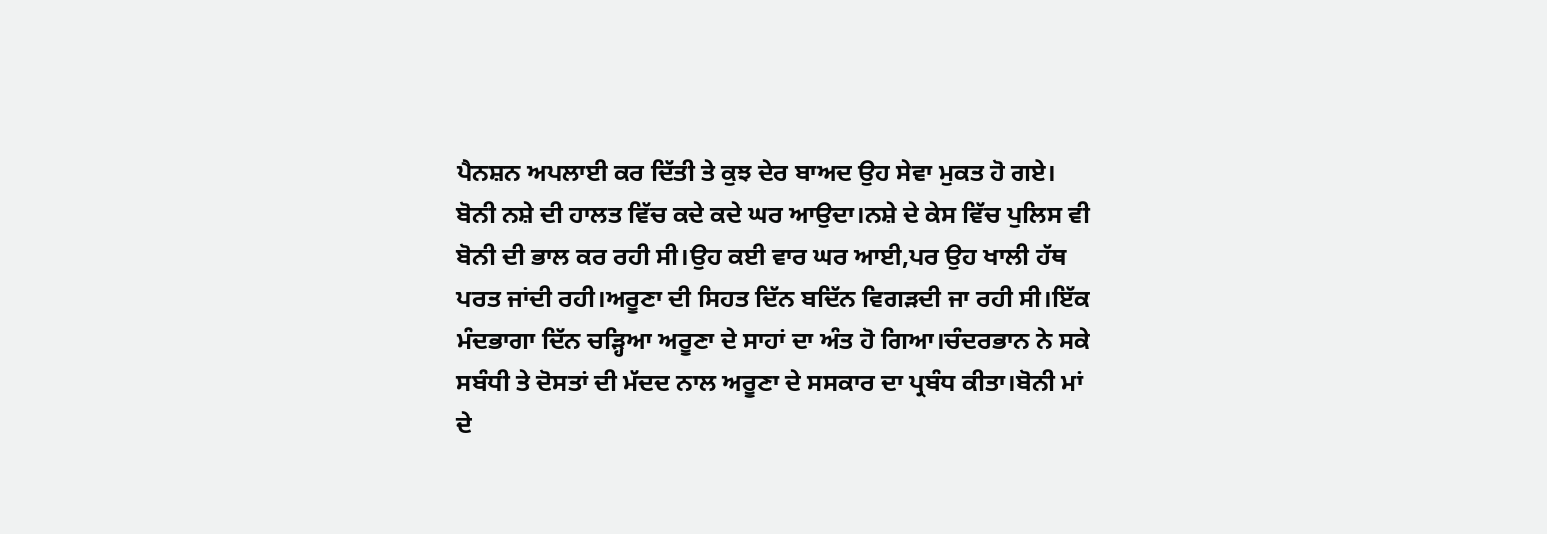ਪੈਨਸ਼ਨ ਅਪਲਾਈ ਕਰ ਦਿੱਤੀ ਤੇ ਕੁਝ ਦੇਰ ਬਾਅਦ ਉਹ ਸੇਵਾ ਮੁਕਤ ਹੋ ਗਏ।
ਬੋਨੀ ਨਸ਼ੇ ਦੀ ਹਾਲਤ ਵਿੱਚ ਕਦੇ ਕਦੇ ਘਰ ਆਉਦਾ।ਨਸ਼ੇ ਦੇ ਕੇਸ ਵਿੱਚ ਪੁਲਿਸ ਵੀ ਬੋਨੀ ਦੀ ਭਾਲ ਕਰ ਰਹੀ ਸੀ।ਉਹ ਕਈ ਵਾਰ ਘਰ ਆਈ,ਪਰ ਉਹ ਖਾਲੀ ਹੱਥ ਪਰਤ ਜਾਂਦੀ ਰਹੀ।ਅਰੂਣਾ ਦੀ ਸਿਹਤ ਦਿੱਨ ਬਦਿੱਨ ਵਿਗੜਦੀ ਜਾ ਰਹੀ ਸੀ।ਇੱਕ ਮੰਦਭਾਗਾ ਦਿੱਨ ਚੜ੍ਹਿਆ ਅਰੂਣਾ ਦੇ ਸਾਹਾਂ ਦਾ ਅੰਤ ਹੋ ਗਿਆ।ਚੰਦਰਭਾਨ ਨੇ ਸਕੇ ਸਬੰਧੀ ਤੇ ਦੋਸਤਾਂ ਦੀ ਮੱਦਦ ਨਾਲ ਅਰੂਣਾ ਦੇ ਸਸਕਾਰ ਦਾ ਪ੍ਰਬੰਧ ਕੀਤਾ।ਬੋਨੀ ਮਾਂ ਦੇ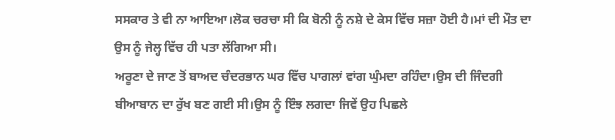ਸਸਕਾਰ ਤੇ ਵੀ ਨਾ ਆਇਆ।ਲੋਕ ਚਰਚਾ ਸੀ ਕਿ ਬੋਨੀ ਨੂੰ ਨਸ਼ੇ ਦੇ ਕੇਸ ਵਿੱਚ ਸਜ਼ਾ ਹੋਈ ਹੈ।ਮਾਂ ਦੀ ਮੌਤ ਦਾ ਉਸ ਨੂੰ ਜੇਲ੍ਹ ਵਿੱਚ ਹੀ ਪਤਾ ਲੱਗਿਆ ਸੀ।
ਅਰੂਣਾ ਦੇ ਜਾਣ ਤੋਂ ਬਾਅਦ ਚੰਦਰਭਾਨ ਘਰ ਵਿੱਚ ਪਾਗਲਾਂ ਵਾਂਗ ਘੁੰਮਦਾ ਰਹਿੰਦਾ।ਉਸ ਦੀ ਜਿੰਦਗੀ ਬੀਆਬਾਨ ਦਾ ਰੁੱਖ ਬਣ ਗਈ ਸੀ।ਉਸ ਨੂੰ ਇੰਝ ਲਗਦਾ ਜਿਵੇਂ ਉਹ ਪਿਛਲੇ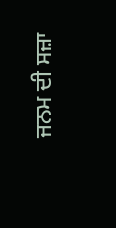ਜਨਮ ਦੀ ਸਜ਼ਾ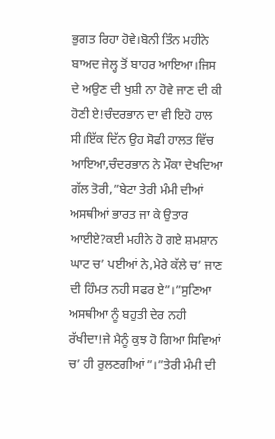ਭੁਗਤ ਰਿਹਾ ਹੋਵੇ।ਬੋਨੀ ਤਿੰਨ ਮਹੀਨੇ ਬਾਅਦ ਜੇਲ੍ਹ ਤੋਂ ਬਾਹਰ ਆਇਆ।ਜਿਸ ਦੇ ਅਉਣ ਦੀ ਖੁਸ਼ੀ ਨਾ ਹੋਵੇ ਜਾਣ ਦੀ ਕੀ ਹੋਣੀ ਏ!ਚੰਦਰਭਾਨ ਦਾ ਵੀ ਇਹੋ ਹਾਲ ਸੀ।ਇੱਕ ਦਿੱਨ ਉਹ ਸੋਫੀ ਹਾਲਤ ਵਿੱਚ ਆਇਆ,ਚੰਦਰਭਾਨ ਨੇ ਮੌਕਾ ਦੇਖਦਿਆ ਗੱਲ ਤੋਰੀ,”ਬੇਟਾ ਤੇਰੀ ਮੰਮੀ ਦੀਆਂ ਅਸਥੀਆਂ ਭਾਰਤ ਜਾ ਕੇ ਉਤਾਰ ਆਈਏ?ਕਈ ਮਹੀਨੇ ਹੋ ਗਏ ਸ਼ਮਸ਼ਾਨ ਘਾਟ ਚ’ ਪਈਆਂ ਨੇ,ਮੇਰੇ ਕੱਲੇ ਚ’ ਜਾਣ ਦੀ ਹਿੰਮਤ ਨਹੀ ਸਫਰ ਏ”।”ਸੁਣਿਆ ਅਸਥੀਆ ਨੂੰ ਬਹੁਤੀ ਦੇਰ ਨਹੀ ਰੱਖੀਦਾ!ਜੇ ਮੈਨੂੰ ਕੁਝ ਹੋ ਗਿਆ ਸਿਵਿਆਂ ਚ’ ਹੀ ਰੁਲਣਗੀਆਂ”।”ਤੇਰੀ ਮੰਮੀ ਦੀ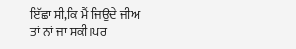ਇੱਛਾ ਸੀ,ਕਿ ਮੈਂ ਜਿਉਦੇ ਜੀਅ ਤਾਂ ਨਾਂ ਜਾ ਸਕੀ।ਪਰ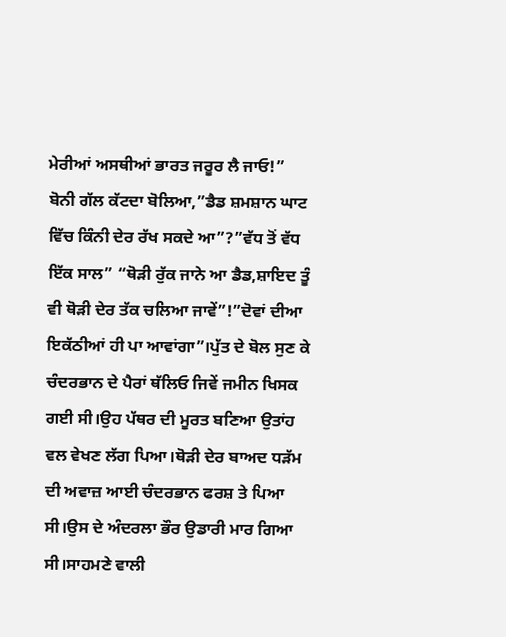ਮੇਰੀਆਂ ਅਸਥੀਆਂ ਭਾਰਤ ਜਰੂਰ ਲੈ ਜਾਓ!”
ਬੋਨੀ ਗੱਲ ਕੱਟਦਾ ਬੋਲਿਆ,”ਡੈਡ ਸ਼ਮਸ਼ਾਨ ਘਾਟ ਵਿੱਚ ਕਿੰਨੀ ਦੇਰ ਰੱਖ ਸਕਦੇ ਆ”?”ਵੱਧ ਤੋਂ ਵੱਧ ਇੱਕ ਸਾਲ” “ਥੋੜੀ ਰੁੱਕ ਜਾਨੇ ਆ ਡੈਡ,ਸ਼ਾਇਦ ਤੂੰ ਵੀ ਥੋੜੀ ਦੇਰ ਤੱਕ ਚਲਿਆ ਜਾਵੇਂ”!”ਦੋਵਾਂ ਦੀਆ ਇਕੱਠੀਆਂ ਹੀ ਪਾ ਆਵਾਂਗਾ”।ਪੁੱਤ ਦੇ ਬੋਲ ਸੁਣ ਕੇ ਚੰਦਰਭਾਨ ਦੇ ਪੈਰਾਂ ਥੱਲਿਓ ਜਿਵੇਂ ਜਮੀਨ ਖਿਸਕ ਗਈ ਸੀ।ਉਹ ਪੱਥਰ ਦੀ ਮੂਰਤ ਬਣਿਆ ਉਤਾਂਹ ਵਲ ਵੇਖਣ ਲੱਗ ਪਿਆ।ਥੋੜੀ ਦੇਰ ਬਾਅਦ ਧੜੱਮ ਦੀ ਅਵਾਜ਼ ਆਈ ਚੰਦਰਭਾਨ ਫਰਸ਼ ਤੇ ਪਿਆ ਸੀ।ਉਸ ਦੇ ਅੰਦਰਲਾ ਭੌਰ ਉਡਾਰੀ ਮਾਰ ਗਿਆ ਸੀ।ਸਾਹਮਣੇ ਵਾਲੀ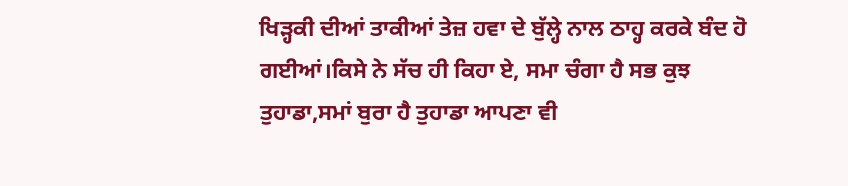ਖਿੜ੍ਹਕੀ ਦੀਆਂ ਤਾਕੀਆਂ ਤੇਜ਼ ਹਵਾ ਦੇ ਬੁੱਲ੍ਹੇ ਨਾਲ ਠਾਹ੍ਹ ਕਰਕੇ ਬੰਦ ਹੋ ਗਈਆਂ।ਕਿਸੇ ਨੇ ਸੱਚ ਹੀ ਕਿਹਾ ਏ, ਸਮਾ ਚੰਗਾ ਹੈ ਸਭ ਕੁਝ ਤੁਹਾਡਾ,ਸਮਾਂ ਬੁਰਾ ਹੈ ਤੁਹਾਡਾ ਆਪਣਾ ਵੀ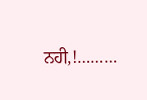ਨਹੀ,!………